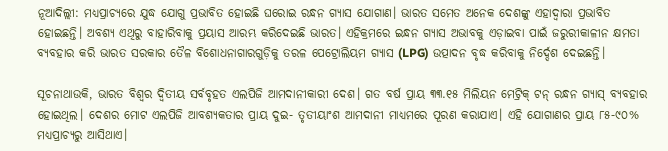ନୂଆଦିଲ୍ଲୀ: ମଧ୍ୟପ୍ରାଚ୍ୟରେ ଯୁଦ୍ଧ ଯୋଗୁ ପ୍ରଭାବିତ ହୋଇଛି ଘରୋଇ ରନ୍ଧନ ଗ୍ୟାସ ଯୋଗାଣ। ଭାରତ ସମେତ ଅନେକ ଦେଶଙ୍କୁ ଏହାଦ୍ବାରା ପ୍ରଭାବିତ ହୋଇଛନ୍ତି। ଅବଶ୍ୟ ଏଥିରୁ ବାହାରିବାକୁ ପ୍ରୟାସ ଆରମ୍ଭ କରିଦେଇଛି ଭାରତ। ଏହିକ୍ରମରେ ଇନ୍ଧନ ଗ୍ୟାସ ଅଭାବକୁ ଏଡ଼ାଇବା ପାଇଁ ଜରୁରୀକାଳୀନ କ୍ଷମତା ବ୍ୟବହାର କରି ଭାରତ ସରକାର ତୈଳ ବିଶୋଧନାଗାରଗୁଡ଼ିକୁ ତରଳ ପେଟ୍ରୋଲିୟମ ଗ୍ୟାସ (LPG) ଉତ୍ପାଦନ ବୃଦ୍ଧ କରିବାକୁ ନିର୍ଦ୍ଦେଶ ଦେଇଛନ୍ତି।

ସୂଚନାଥାଉକି, ଭାରତ ବିଶ୍ବର ଦ୍ବିତୀୟ ସର୍ବବୃହତ ଏଲପିଜି ଆମଦାନୀକାରୀ ଦେଶ। ଗତ ବର୍ଷ ପ୍ରାୟ ୩୩.୧୫ ମିଲିୟନ ମେଟ୍ରିକ୍ ଟନ୍ ରନ୍ଧନ ଗ୍ୟାସ୍ ବ୍ୟବହାର ହୋଇଥିଲ। ଦେଶର ମୋଟ ଏଲପିଜି ଆବଶ୍ୟକତାର ପ୍ରାୟ ଦୁଇ- ତୃତୀୟାଂଶ ଆମଦାନୀ ମାଧ୍ୟମରେ ପୂରଣ କରାଯାଏ। ଏହି ଯୋଗାଣର ପ୍ରାୟ ୮୫-୯୦% ମଧ୍ୟପ୍ରାଚ୍ୟରୁ ଆସିଥାଏ।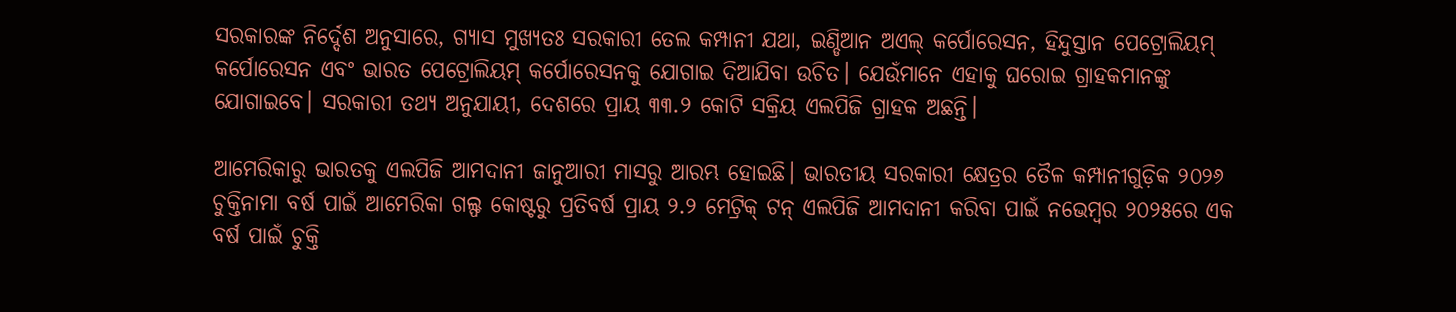ସରକାରଙ୍କ ନିର୍ଦ୍ଦେଶ ଅନୁସାରେ, ଗ୍ୟାସ ମୁଖ୍ୟତଃ ସରକାରୀ ତେଲ କମ୍ପାନୀ ଯଥା, ଇଣ୍ଡିଆନ ଅଏଲ୍ କର୍ପୋରେସନ, ହିନ୍ଦୁସ୍ତାନ ପେଟ୍ରୋଲିୟମ୍ କର୍ପୋରେସନ ଏବଂ ଭାରତ ପେଟ୍ରୋଲିୟମ୍ କର୍ପୋରେସନକୁ ଯୋଗାଇ ଦିଆଯିବା ଉଚିତ। ଯେଉଁମାନେ ଏହାକୁ ଘରୋଇ ଗ୍ରାହକମାନଙ୍କୁ ଯୋଗାଇବେ। ସରକାରୀ ତଥ୍ୟ ଅନୁଯାୟୀ, ଦେଶରେ ପ୍ରାୟ ୩୩.୨ କୋଟି ସକ୍ରିୟ ଏଲପିଜି ଗ୍ରାହକ ଅଛନ୍ତି।

ଆମେରିକାରୁ ଭାରତକୁ ଏଲପିଜି ଆମଦାନୀ ଜାନୁଆରୀ ମାସରୁ ଆରମ୍ଭ ହୋଇଛି। ଭାରତୀୟ ସରକାରୀ କ୍ଷେତ୍ରର ତୈଳ କମ୍ପାନୀଗୁଡ଼ିକ ୨୦୨୬ ଚୁକ୍ତିନାମା ବର୍ଷ ପାଇଁ ଆମେରିକା ଗଲ୍ଫ କୋଷ୍ଟରୁ ପ୍ରତିବର୍ଷ ପ୍ରାୟ ୨.୨ ମେଟ୍ରିକ୍ ଟନ୍ ଏଲପିଜି ଆମଦାନୀ କରିବା ପାଇଁ ନଭେମ୍ବର ୨୦୨୫ରେ ଏକ ବର୍ଷ ପାଇଁ ଚୁକ୍ତି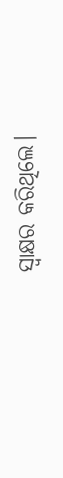ସ୍ୱାକ୍ଷର କରିଥିଲେ।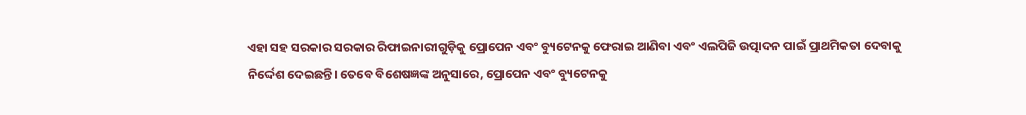ଏହା ସହ ସରକାର ସରକାର ରିଫାଇନାରୀଗୁଡ଼ିକୁ ପ୍ରୋପେନ ଏବଂ ବ୍ୟୁଟେନକୁ ଫେରାଇ ଆଣିବା ଏବଂ ଏଲପିଜି ଉତ୍ପାଦନ ପାଇଁ ପ୍ରାଥମିକତା ଦେବାକୁ ନିର୍ଦ୍ଦେଶ ଦେଇଛନ୍ତି। ତେବେ ବିଶେଷଜ୍ଞଙ୍କ ଅନୁସାରେ, ପ୍ରୋପେନ ଏବଂ ବ୍ୟୁଟେନକୁ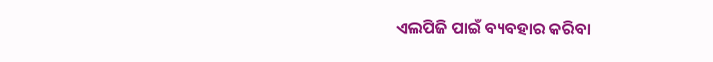ଏଲପିଜି ପାଇଁ ବ୍ୟବହାର କରିବା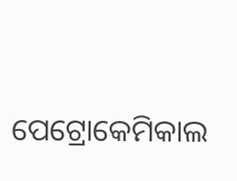ପେଟ୍ରୋକେମିକାଲ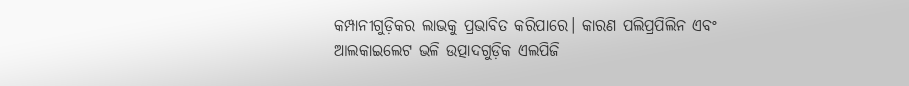କମ୍ପାନୀଗୁଡ଼ିକର ଲାଭକୁ ପ୍ରଭାବିତ କରିପାରେ। କାରଣ ପଲିପ୍ରପିଲିନ ଏବଂ ଆଲକାଇଲେଟ ଭଳି ଉତ୍ପାଦଗୁଡ଼ିକ ଏଲପିଜି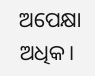ଅପେକ୍ଷା ଅଧିକ।